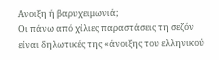Ανοιξη ή βαρυχειμωνιά;
Οι πάνω από χίλιες παραστάσεις τη σεζόν είναι δηλωτικές της «άνοιξης του ελληνικού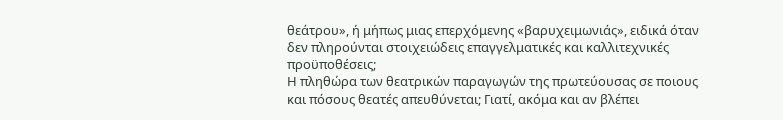θεάτρου», ή μήπως μιας επερχόμενης «βαρυχειμωνιάς», ειδικά όταν δεν πληρούνται στοιχειώδεις επαγγελματικές και καλλιτεχνικές προϋποθέσεις;
Η πληθώρα των θεατρικών παραγωγών της πρωτεύουσας σε ποιους και πόσους θεατές απευθύνεται; Γιατί, ακόμα και αν βλέπει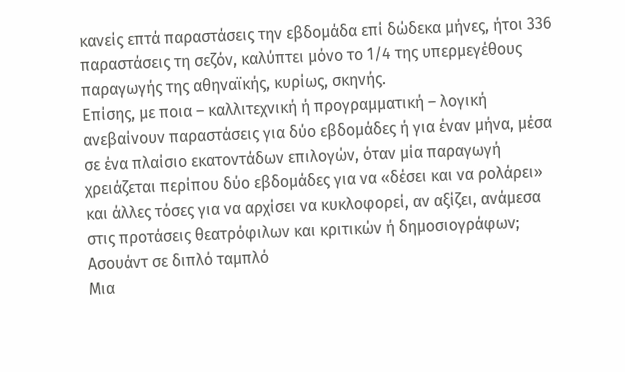κανείς επτά παραστάσεις την εβδομάδα επί δώδεκα μήνες, ήτοι 336 παραστάσεις τη σεζόν, καλύπτει μόνο το 1/4 της υπερμεγέθους παραγωγής της αθηναϊκής, κυρίως, σκηνής.
Επίσης, με ποια – καλλιτεχνική ή προγραμματική – λογική ανεβαίνουν παραστάσεις για δύο εβδομάδες ή για έναν μήνα, μέσα σε ένα πλαίσιο εκατοντάδων επιλογών, όταν μία παραγωγή χρειάζεται περίπου δύο εβδομάδες για να «δέσει και να ρολάρει» και άλλες τόσες για να αρχίσει να κυκλοφορεί, αν αξίζει, ανάμεσα στις προτάσεις θεατρόφιλων και κριτικών ή δημοσιογράφων;
Ασουάντ σε διπλό ταμπλό
Μια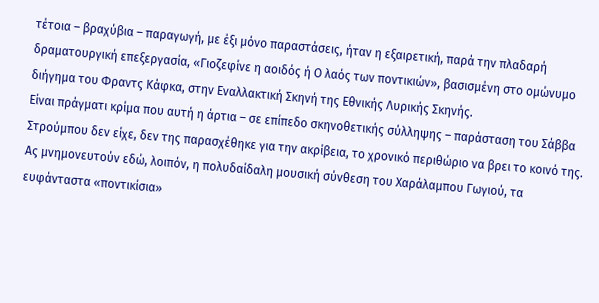τέτοια – βραχύβια – παραγωγή, με έξι μόνο παραστάσεις, ήταν η εξαιρετική, παρά την πλαδαρή δραματουργική επεξεργασία, «Γιοζεφίνε η αοιδός ή Ο λαός των ποντικιών», βασισμένη στο ομώνυμο διήγημα του Φραντς Κάφκα, στην Εναλλακτική Σκηνή της Εθνικής Λυρικής Σκηνής.
Είναι πράγματι κρίμα που αυτή η άρτια – σε επίπεδο σκηνοθετικής σύλληψης – παράσταση του Σάββα Στρούμπου δεν είχε, δεν της παρασχέθηκε για την ακρίβεια, το χρονικό περιθώριο να βρει το κοινό της.
Ας μνημονευτούν εδώ, λοιπόν, η πολυδαίδαλη μουσική σύνθεση του Χαράλαμπου Γωγιού, τα ευφάνταστα «ποντικίσια»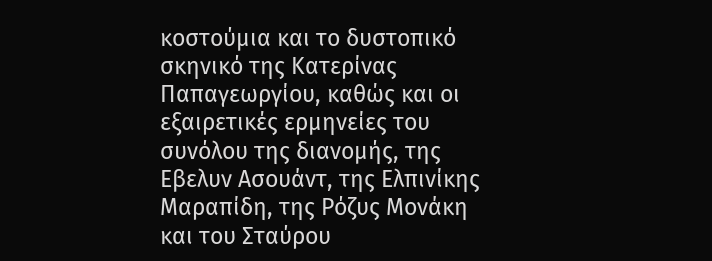κοστούμια και το δυστοπικό σκηνικό της Κατερίνας Παπαγεωργίου, καθώς και οι εξαιρετικές ερμηνείες του συνόλου της διανομής, της Εβελυν Ασουάντ, της Ελπινίκης Μαραπίδη, της Ρόζυς Μονάκη και του Σταύρου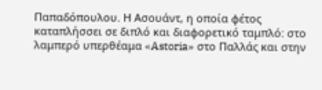Παπαδόπουλου. Η Ασουάντ, η οποία φέτος καταπλήσσει σε διπλό και διαφορετικό ταμπλό: στο λαμπερό υπερθέαμα «Astoria» στο Παλλάς και στην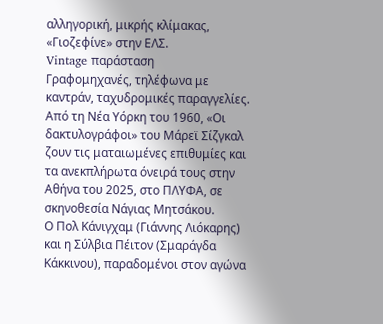αλληγορική, μικρής κλίμακας, «Γιοζεφίνε» στην ΕΛΣ.
Vintage παράσταση
Γραφομηχανές, τηλέφωνα με καντράν, ταχυδρομικές παραγγελίες. Από τη Νέα Υόρκη του 1960, «Οι δακτυλογράφοι» του Μάρεϊ Σίζγκαλ ζουν τις ματαιωμένες επιθυμίες και τα ανεκπλήρωτα όνειρά τους στην Αθήνα του 2025, στο ΠΛΥΦΑ, σε σκηνοθεσία Νάγιας Μητσάκου.
Ο Πολ Κάνιγχαμ (Γιάννης Λιόκαρης) και η Σύλβια Πέιτον (Σμαράγδα Κάκκινου), παραδομένοι στον αγώνα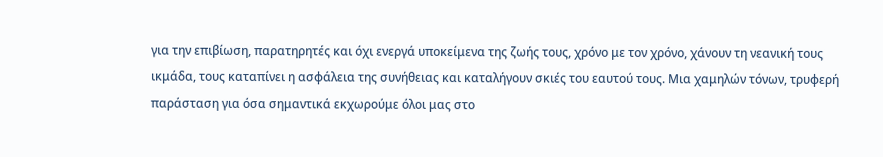για την επιβίωση, παρατηρητές και όχι ενεργά υποκείμενα της ζωής τους, χρόνο με τον χρόνο, χάνουν τη νεανική τους ικμάδα, τους καταπίνει η ασφάλεια της συνήθειας και καταλήγουν σκιές του εαυτού τους. Μια χαμηλών τόνων, τρυφερή παράσταση για όσα σημαντικά εκχωρούμε όλοι μας στο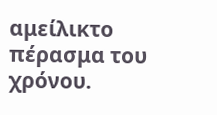αμείλικτο πέρασμα του χρόνου.